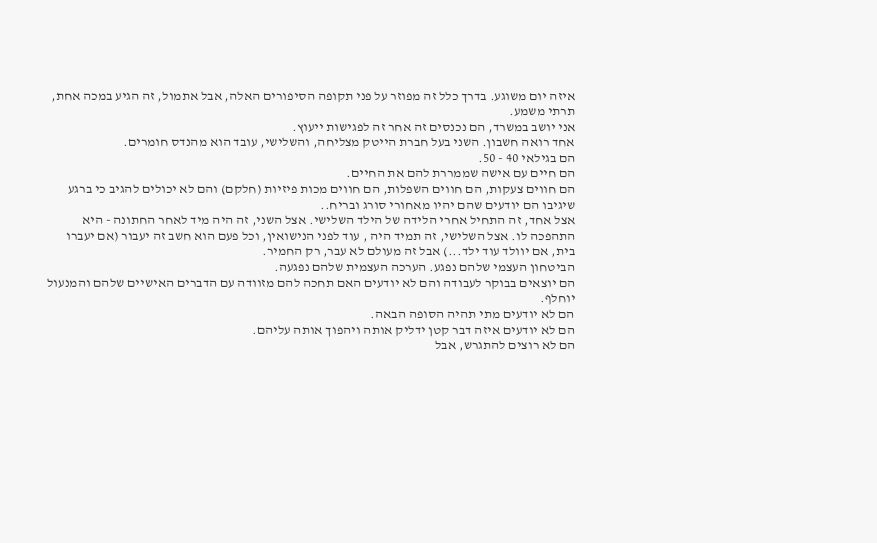איזה יום משוגע. בדרך כלל זה מפוזר על פני תקופה הסיפורים האלה, אבל אתמול, זה הגיע במכה אחת, תרתי משמע.
אני יושב במשרד, הם נכנסים זה אחר זה לפגישות ייעוץ.
אחד רואה חשבון. השני בעל חברת הייטק מצליחה, והשלישי, עובד הוא מהנדס חומרים.
הם בגילאי 40 - 50.
הם חיים עם אישה שממררת להם את החיים.
הם חווים צעקות, הם חווים השפלות, הם חווים מכות פיזיות (חלקם) והם לא יכולים להגיב כי ברגע שיגיבו הם יודעים שהם יהיו מאחורי סורג ובריח..
אצל אחד, זה התחיל אחרי הלידה של הילד השלישי. אצל השני, זה היה מיד לאחר החתונה - היא התהפכה לו. אצל השלישי, זה תמיד היה , עוד לפני הנישואין, וכל פעם הוא חשב זה יעבור (אם יעברו בית, אם יוולד עוד ילד...) אבל זה מעולם לא עבר, רק החמיר.
הביטחון העצמי שלהם נפגע. הערכה העצמית שלהם נפגעה.
הם יוצאים בבוקר לעבודה והם לא יודעים האם תחכה להם מזוודה עם הדברים האישיים שלהם והמנעול יוחלף.
הם לא יודעים מתי תהיה הסופה הבאה.
הם לא יודעים איזה דבר קטן ידליק אותה ויהפוך אותה עליהם.
הם לא רוצים להתגרש, אבל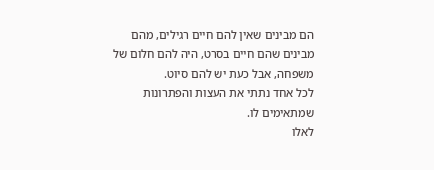הם מבינים שאין להם חיים רגילים, מהם מבינים שהם חיים בסרט, היה להם חלום של משפחה, אבל כעת יש להם סיוט.
לכל אחד נתתי את העצות והפתרונות שמתאימים לו.
לאלו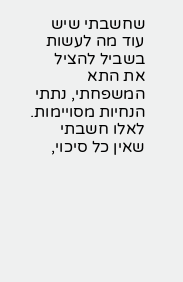שחשבתי שיש עוד מה לעשות בשביל להציל את התא המשפחתי, נתתי הנחיות מסויימות.
לאלו חשבתי שאין כל סיכוי,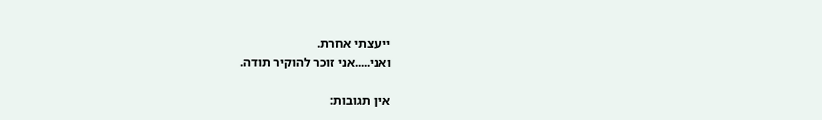ייעצתי אחרת.
ואני.....אני זוכר להוקיר תודה.

אין תגובות: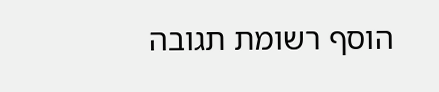הוסף רשומת תגובה